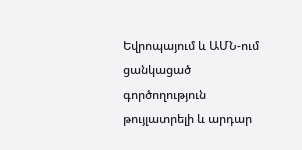Եվրոպայում և ԱՄՆ-ում ցանկացած գործողություն թույլատրելի և արդար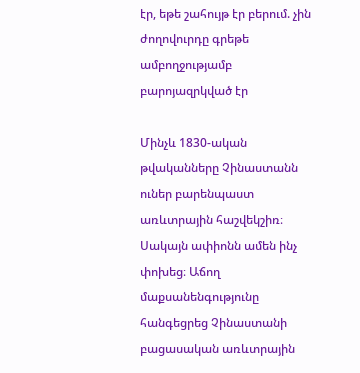էր, եթե շահույթ էր բերում. չին ժողովուրդը գրեթե ամբողջությամբ բարոյազրկված էր

Մինչև 1830-ական թվականները Չինաստանն ուներ բարենպաստ առևտրային հաշվեկշիռ։ Սակայն ափիոնն ամեն ինչ փոխեց։ Աճող մաքսանենգությունը հանգեցրեց Չինաստանի բացասական առևտրային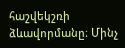հաշվեկշռի ձևավորմանը։ Մինչ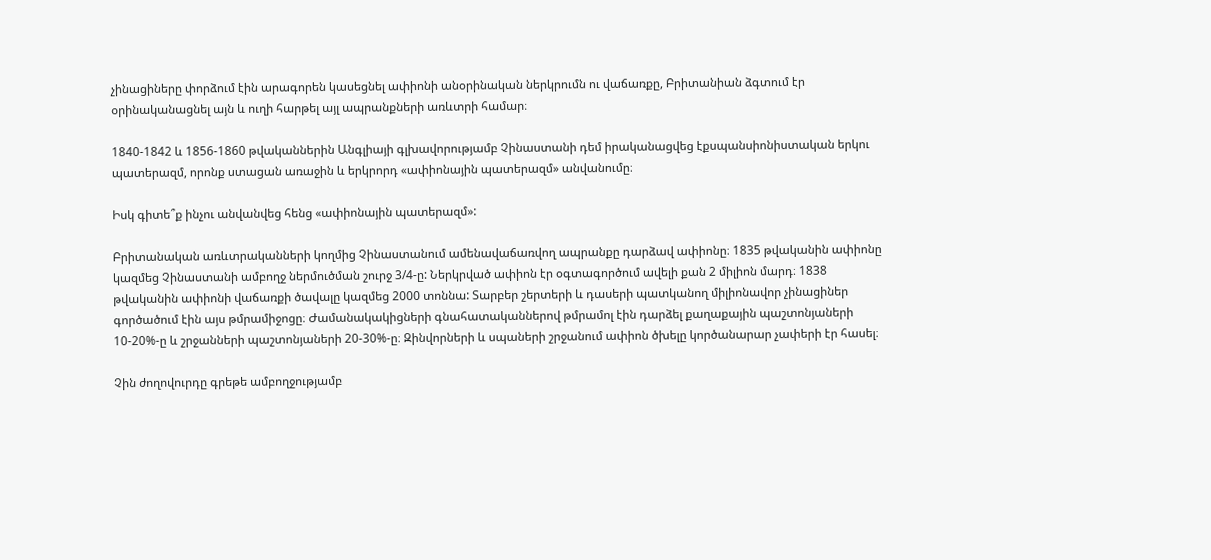չինացիները փորձում էին արագորեն կասեցնել ափիոնի անօրինական ներկրումն ու վաճառքը, Բրիտանիան ձգտում էր օրինականացնել այն և ուղի հարթել այլ ապրանքների առևտրի համար։

1840-1842 և 1856-1860 թվականներին Անգլիայի գլխավորությամբ Չինաստանի դեմ իրականացվեց էքսպանսիոնիստական երկու պատերազմ, որոնք ստացան առաջին և երկրորդ «ափիոնային պատերազմ» անվանումը։

Իսկ գիտե՞ք ինչու անվանվեց հենց «ափիոնային պատերազմ»:

Բրիտանական առևտրականների կողմից Չինաստանում ամենավաճառվող ապրանքը դարձավ ափիոնը։ 1835 թվականին ափիոնը կազմեց Չինաստանի ամբողջ ներմուծման շուրջ 3/4-ը: Ներկրված ափիոն էր օգտագործում ավելի քան 2 միլիոն մարդ։ 1838 թվականին ափիոնի վաճառքի ծավալը կազմեց 2000 տոննա: Տարբեր շերտերի և դասերի պատկանող միլիոնավոր չինացիներ գործածում էին այս թմրամիջոցը։ Ժամանակակիցների գնահատականներով թմրամոլ էին դարձել քաղաքային պաշտոնյաների 10-20%-ը և շրջանների պաշտոնյաների 20-30%-ը։ Զինվորների և սպաների շրջանում ափիոն ծխելը կործանարար չափերի էր հասել։

Չին ժողովուրդը գրեթե ամբողջությամբ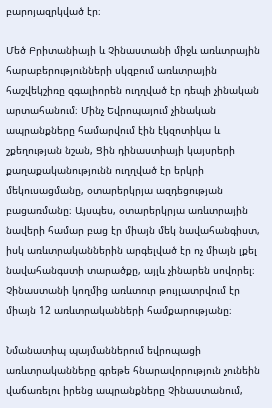բարոյազրկված էր։

Մեծ Բրիտանիայի և Չինաստանի միջև առևտրային հարաբերությունների սկզբում առևտրային հաշվեկշիռը զգալիորեն ուղղված էր դեպի չինական արտահանում։ Մինչ Եվրոպայում չինական ապրանքները համարվում էին էկզոտիկա և շքեղության նշան, Ցին դինաստիայի կայսրերի քաղաքականությունն ուղղված էր երկրի մեկուսացմանը, օտարերկրյա ազդեցության բացառմանը։ Այսպես, օտարերկրյա առևտրային նավերի համար բաց էր միայն մեկ նավահանգիստ, իսկ առևտրականներին արգելված էր ոչ միայն լքել նավահանգստի տարածքը, այլև չինարեն սովորել։ Չինաստանի կողմից առևտուր թույլատրվում էր միայն 12 առևտրականների համքարությանը։

Նմանատիպ պայմաններում եվրոպացի առևտրականները գրեթե հնարավորություն չունեին վաճառելու իրենց ապրանքները Չինաստանում,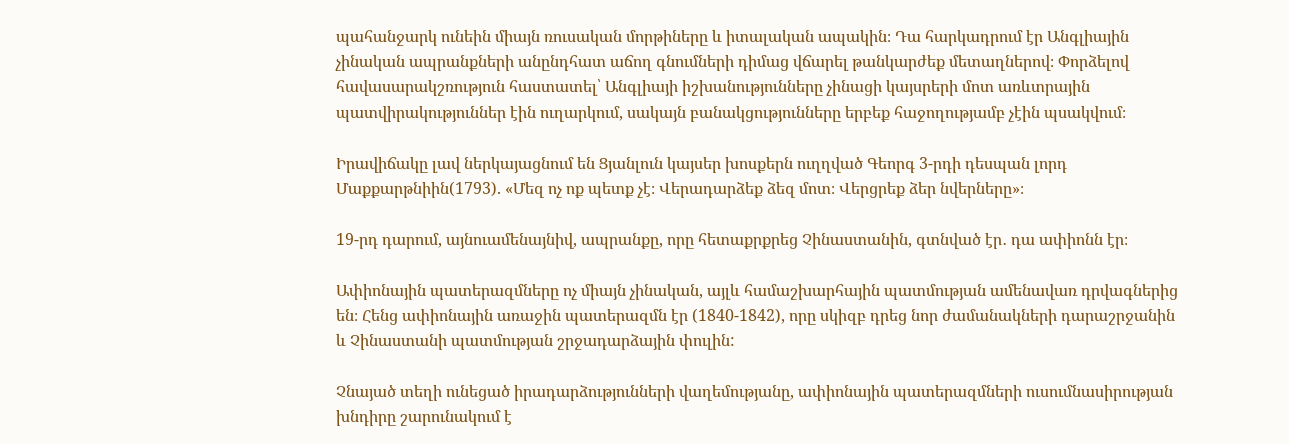պահանջարկ ունեին միայն ռուսական մորթիները և իտալական ապակին։ Դա հարկադրում էր Անգլիային չինական ապրանքների անընդհատ աճող գնումների դիմաց վճարել թանկարժեք մետաղներով։ Փորձելով հավասարակշռություն հաստատել՝ Անգլիայի իշխանությունները չինացի կայսրերի մոտ առևտրային պատվիրակություններ էին ուղարկում, սակայն բանակցությունները երբեք հաջողությամբ չէին պսակվում։

Իրավիճակը լավ ներկայացնում են Ցյանլուն կայսեր խոսքերն ուղղված Գեորգ 3-րդի դեսպան լորդ Մաքքարթնիին(1793). «Մեզ ոչ ոք պետք չէ։ Վերադարձեք ձեզ մոտ։ Վերցրեք ձեր նվերները»։

19-րդ դարում, այնուամենայնիվ, ապրանքը, որը հետաքրքրեց Չինաստանին, գտնված էր․ դա ափիոնն էր։

Ափիոնային պատերազմները ոչ միայն չինական, այլև համաշխարհային պատմության ամենավառ դրվագներից են։ Հենց ափիոնային առաջին պատերազմն էր (1840-1842), որը սկիզբ դրեց նոր ժամանակների դարաշրջանին և Չինաստանի պատմության շրջադարձային փուլին:

Չնայած տեղի ունեցած իրադարձությունների վաղեմությանը, ափիոնային պատերազմների ուսումնասիրության խնդիրը շարունակում է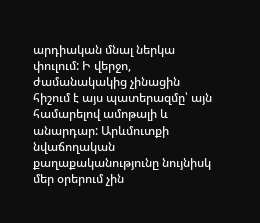արդիական մնալ ներկա փուլում: Ի վերջո, ժամանակակից չինացին հիշում է այս պատերազմը՝ այն համարելով ամոթալի և անարդար: Արևմուտքի նվաճողական քաղաքականությունը նույնիսկ մեր օրերում չին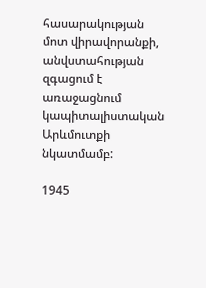հասարակության  մոտ վիրավորանքի, անվստահության զգացում է առաջացնում կապիտալիստական Արևմուտքի նկատմամբ:

1945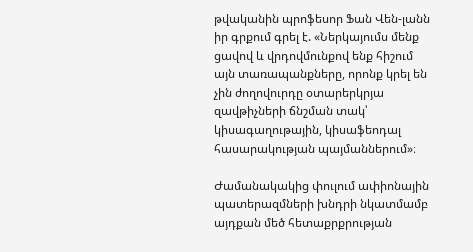թվականին պրոֆեսոր Ֆան Վեն-լանն իր գրքում գրել է. «Ներկայումս մենք ցավով և վրդովմունքով ենք հիշում այն տառապանքները, որոնք կրել են չին ժողովուրդը օտարերկրյա զավթիչների ճնշման տակ՝ կիսագաղութային, կիսաֆեոդալ հասարակության պայմաններում»։

Ժամանակակից փուլում ափիոնային պատերազմների խնդրի նկատմամբ այդքան մեծ հետաքրքրության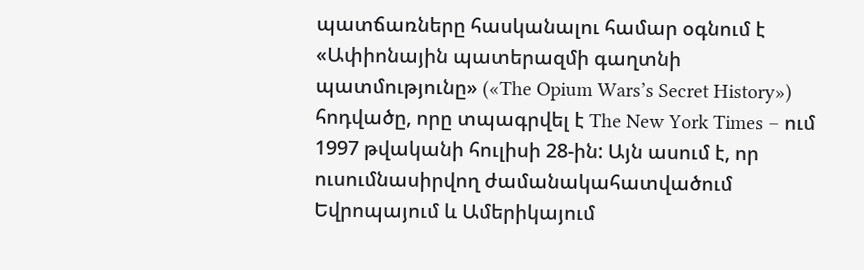պատճառները հասկանալու համար օգնում է «Ափիոնային պատերազմի գաղտնի պատմությունը» («The Opium Wars’s Secret History») հոդվածը, որը տպագրվել է The New York Times – ում 1997 թվականի հուլիսի 28-ին: Այն ասում է, որ ուսումնասիրվող ժամանակահատվածում Եվրոպայում և Ամերիկայում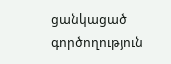ցանկացած գործողություն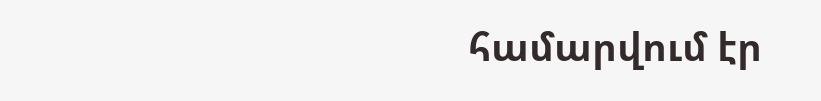համարվում էր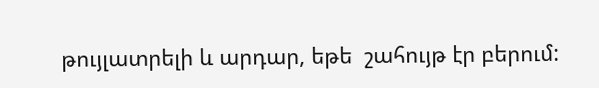թույլատրելի և արդար, եթե  շահույթ էր բերում: